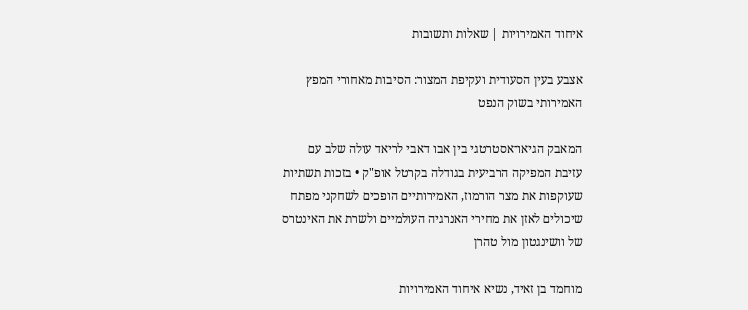איחוד האמירויות | שאלות ותשובות

אצבע בעין הסעודית ועקיפת המצור: הסיבות מאחורי המפץ האמירותי בשוק הנפט

המאבק הגיאו־אסטרטגי בין אבו דאבי לריאד עולה שלב עם עזיבת המפיקה הרביעית בגודלה בקרטל אופ"ק • בזכות תשתיות שעוקפות את מצר הורמוז, האמירותיים הופכים לשחקני מפתח שיכולים לאזן את מחירי האנרגיה העולמיים ולשרת את האינטרס של וושינגטון מול טהרן

מוחמד בן זאיד, נשיא איחוד האמירויות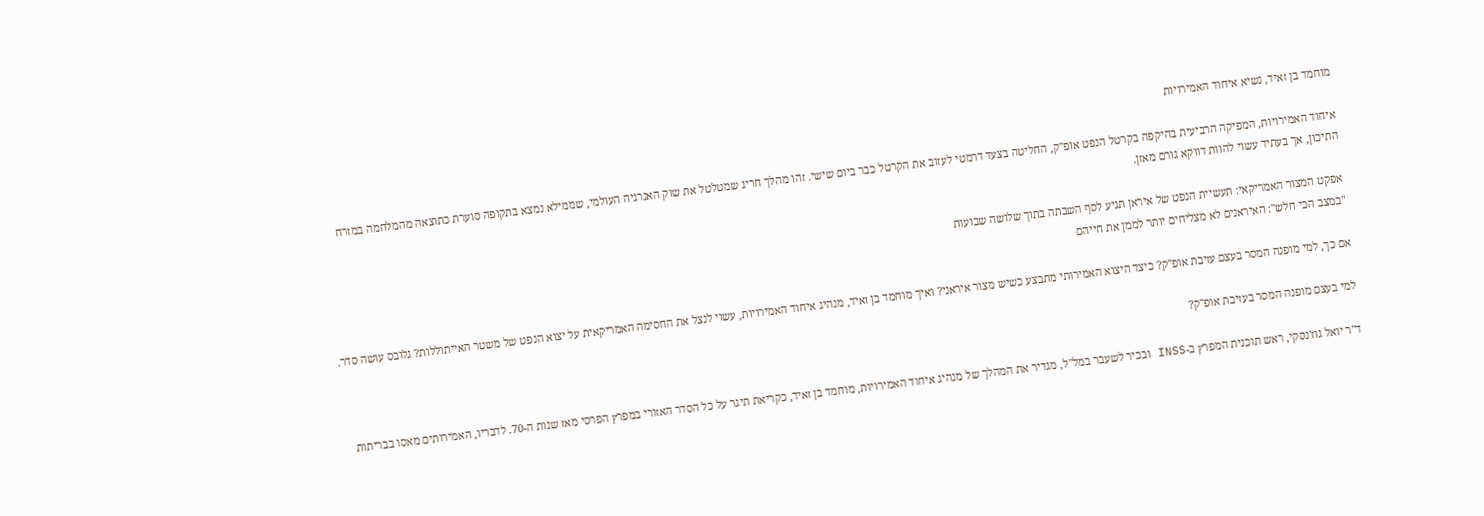מוחמד בן זאיד, נשיא איחוד האמירויות

איחוד האמירויות, המפיקה הרביעית בהיקפה בקרטל הנפט אופ"ק, החליטה בצעד דרמטי לעזוב את הקרטל כבר ביום שישי. זהו מהלך חריג שמטלטל את שוק האנרגיה העולמי, שממילא נמצא בתקופה סוערת כתוצאה מהמלחמה במזרח התיכון, אך בעתיד עשוי להוות דווקא גורם מאזן.

אפקט המצור האמריקאי: תעשיית הנפט של איראן תגיע לסף השבתה בתוך שלושה שבועות
"במצב הכי חלש": האיראנים לא מצליחים יותר לממן את חייהם

אם כך, למי מופנה המסר בעצם עזיבת אופ"ק? כיצד היצוא האמירותי מתבצע כשיש מצור איראני? ואיך מוחמד בן זאיד, מנהיג איחוד האמירויות, עשוי לנצל את החסימה האמריקאית על יצוא הנפט של משטר האייתוללות? גלובס עושה סדר.

למי בעצם מופנה המסר בעזיבת אופ"ק?

ד"ר יואל גוז'נסקי, ראש תוכנית המפרץ ב-INSS ובכיר לשעבר במל"ל, מגדיר את המהלך של מנהיג איחוד האמירויות, מוחמד בן זאיד, כקריאת תיגר על כל הסדר האזורי במפרץ הפרסי מאז שנות ה-70. לדבריו, האמירותים מאסו בבריתות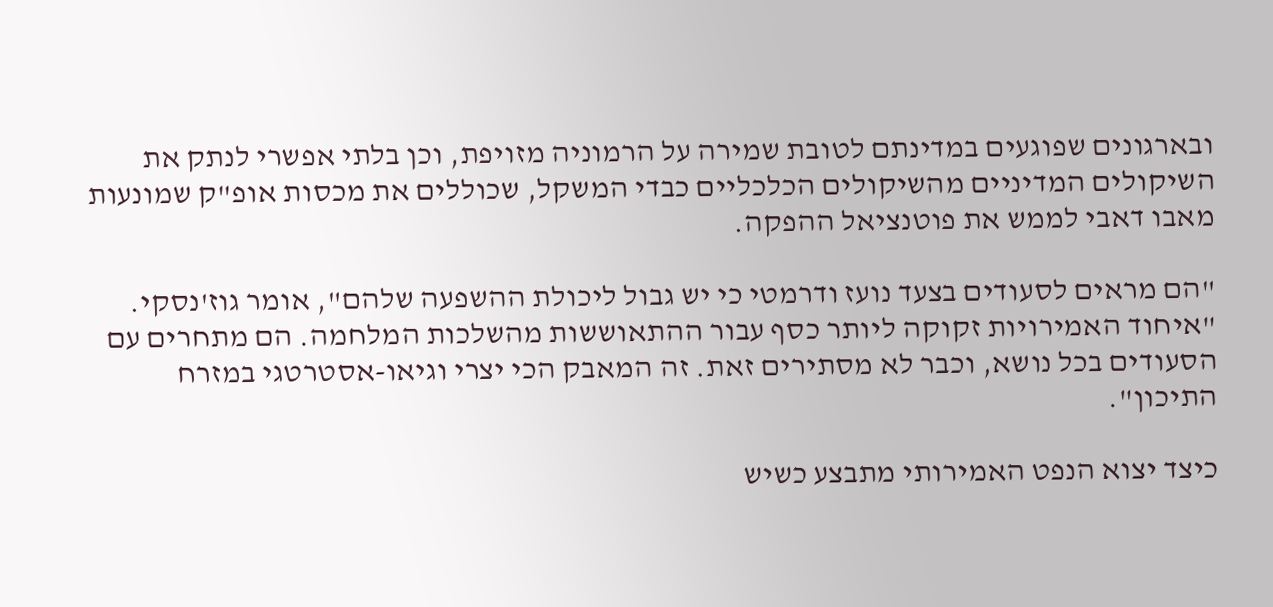ובארגונים שפוגעים במדינתם לטובת שמירה על הרמוניה מזויפת, וכן בלתי אפשרי לנתק את השיקולים המדיניים מהשיקולים הכלכליים כבדי המשקל, שכוללים את מכסות אופ"ק שמונעות מאבו דאבי לממש את פוטנציאל ההפקה.

"הם מראים לסעודים בצעד נועז ודרמטי כי יש גבול ליכולת ההשפעה שלהם", אומר גוז'נסקי. "איחוד האמירויות זקוקה ליותר כסף עבור ההתאוששות מהשלכות המלחמה. הם מתחרים עם הסעודים בכל נושא, וכבר לא מסתירים זאת. זה המאבק הכי יצרי וגיאו-אסטרטגי במזרח התיכון".

כיצד יצוא הנפט האמירותי מתבצע כשיש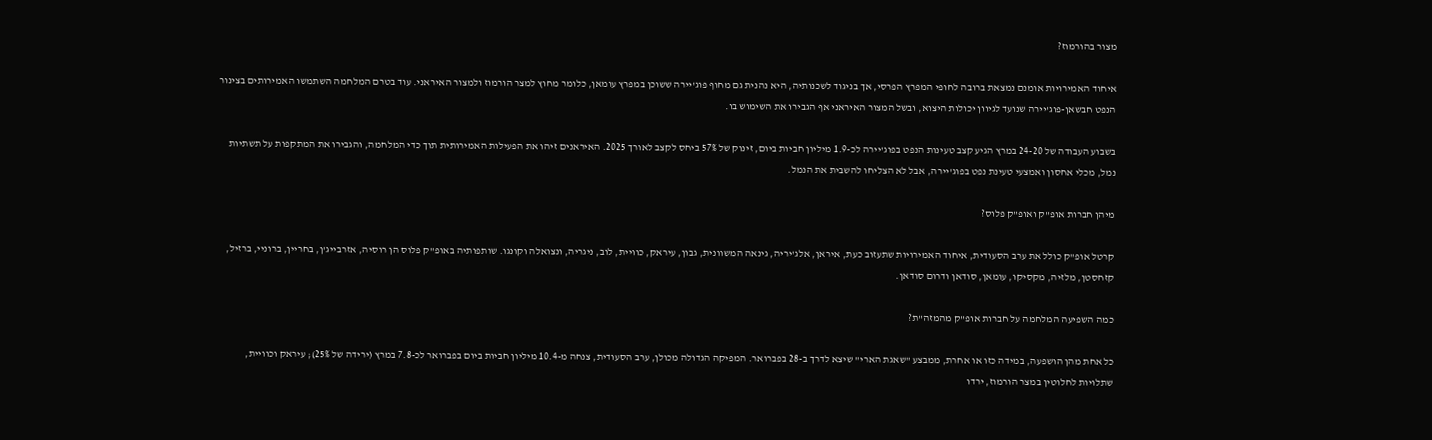מצור בהורמוז?

איחוד האמירויות אומנם נמצאת ברובה לחופי המפרץ הפרסי, אך בניגוד לשכנותיה, היא נהנית גם מחוף פוג'יירה ששוכן במפרץ עומאן, כלומר מחוץ למצר הורמוז ולמצור האיראני. עוד בטרם המלחמה השתמשו האמירותים בצינור הנפט חבשאן-פוג'יירה שנועד לגיוון יכולות היצוא, ובשל המצור האיראני אף הגבירו את השימוש בו.

בשבוע העבודה של 24-20 במרץ הגיע קצב טעינות הנפט בפוג'יירה לכ-1.9 מיליון חביות ביום, זינוק של 57% ביחס לקצב לאורך 2025. האיראנים זיהו את הפעילות האמירותית תוך כדי המלחמה, והגבירו את המתקפות על תשתיות נמל, מכלי אחסון ואמצעי טעינת נפט בפוג'יירה, אבל לא הצליחו להשבית את הנמל.

מיהן חברות אופ"ק ואופ"ק פלוס?

קרטל אופ"ק כולל את ערב הסעודית, איחוד האמירויות שתעזוב כעת, איראן, אלג'יריה, גינאה המשוונית, גבון, עיראק, כוויית, לוב, ניגריה, ונצואלה וקונגו. שותפותיה באופ"ק פלוס הן רוסיה, אזרבייג'ן, בחריין, ברוניי, ברזיל, קזחסטן, מלזיה, מקסיקו, עומאן, סודאן ודרום סודאן.

כמה השפיעה המלחמה על חברות אופ"ק מהמזה"ת?

כל אחת מהן הושפעה, במידה כזו או אחרת, ממבצע "שאגת הארי" שיצא לדרך ב-28 בפברואר. המפיקה הגדולה מכולן, ערב הסעודית, צנחה מ-10.4 מיליון חביות ביום בפברואר לכ-7.8 במרץ (ירידה של 25%); עיראק וכוויית, שתלויות לחלוטין במצר הורמוז, ירדו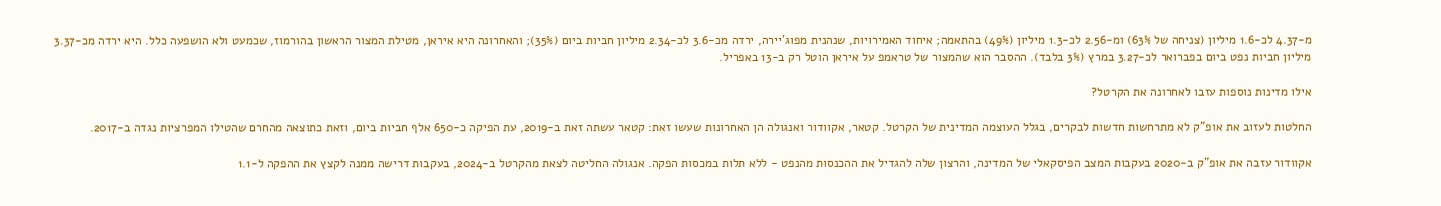מ-4.37 לכ-1.6 מיליון (צניחה של 63%) ומ-2.56 לכ-1.3 מיליון (49%) בהתאמה; איחוד האמירויות, שנהנית מפוג'יירה, ירדה מכ-3.6 לכ-2.34 מיליון חביות ביום (35%); והאחרונה היא איראן, מטילת המצור הראשון בהורמוז, שכמעט ולא הושפעה כלל. היא ירדה מכ-3.37 מיליון חביות נפט ביום בפברואר לכ-3.27 במרץ (3% בלבד). ההסבר הוא שהמצור של טראמפ על איראן הוטל רק ב-13 באפריל.

אילו מדינות נוספות עזבו לאחרונה את הקרטל?

החלטות לעזוב את אופ"ק לא מתרחשות חדשות לבקרים, בגלל העוצמה המדינית של הקרטל. קטאר, אקוודור ואנגולה הן האחרונות שעשו זאת: קטאר עשתה זאת ב-2019, עת הפיקה כ-650 אלף חביות ביום, וזאת כתוצאה מהחרם שהטילו המפרציות נגדה ב-2017.

אקוודור עזבה את אופ"ק ב-2020 בעקבות המצב הפיסקאלי של המדינה, והרצון שלה להגדיל את ההכנסות מהנפט - ללא תלות במכסות הפקה. אנגולה החליטה לצאת מהקרטל ב-2024, בעקבות דרישה ממנה לקצץ את ההפקה ל-1.1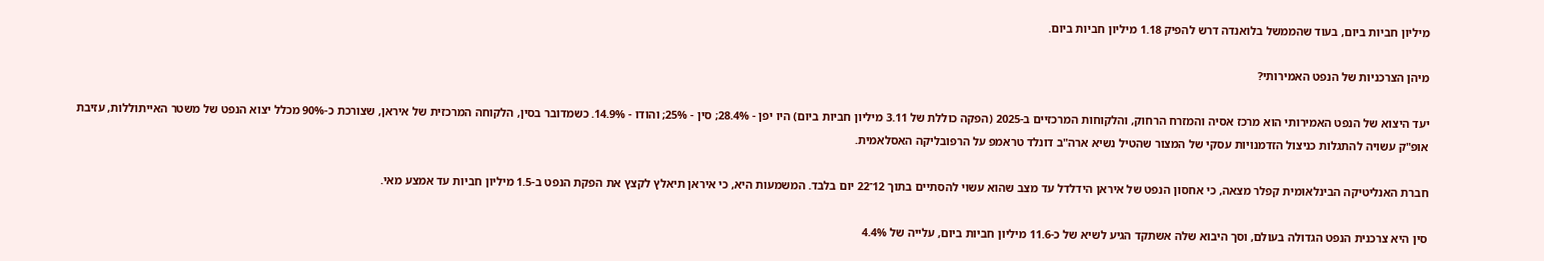מיליון חביות ביום, בעוד שהממשל בלואנדה דרש להפיק 1.18 מיליון חביות ביום.

מיהן הצרכניות של הנפט האמירותי?

יעד היצוא של הנפט האמירותי הוא מרכז אסיה והמזרח הרחוק, והלקוחות המרכזיים ב-2025 (הפקה כוללת של 3.11 מיליון חביות ביום) היו יפן - 28.4%; סין - 25%; והודו - 14.9%. כשמדובר בסין, הלקוחה המרכזית של איראן, שצורכת כ-90% מכלל יצוא הנפט של משטר האייתוללות, עזיבת אופ"ק עשויה להתגלות כניצול הזדמנויות עסקי של המצור שהטיל נשיא ארה"ב דונלד טראמפ על הרפובליקה האסלאמית.

חברת האנליטיקה הבינלאומית קפלר מצאה, כי אחסון הנפט של איראן הידלדל עד מצב שהוא עשוי להסתיים בתוך 12־22 יום בלבד. המשמעות היא, כי איראן תיאלץ לקצץ את הפקת הנפט ב-1.5 מיליון חביות עד אמצע מאי.

סין היא צרכנית הנפט הגדולה בעולם, וסך היבוא שלה אשתקד הגיע לשיא של כ-11.6 מיליון חביות ביום, עלייה של 4.4%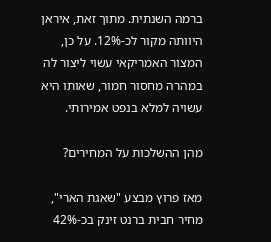ברמה השנתית. מתוך זאת, איראן היוותה מקור לכ-12%. על כן, המצור האמריקאי עשוי ליצור לה במהרה מחסור חמור, שאותו היא עשויה למלא בנפט אמירותי.

מהן ההשלכות על המחירים?

מאז פרוץ מבצע "שאגת הארי", מחיר חבית ברנט זינק בכ-42%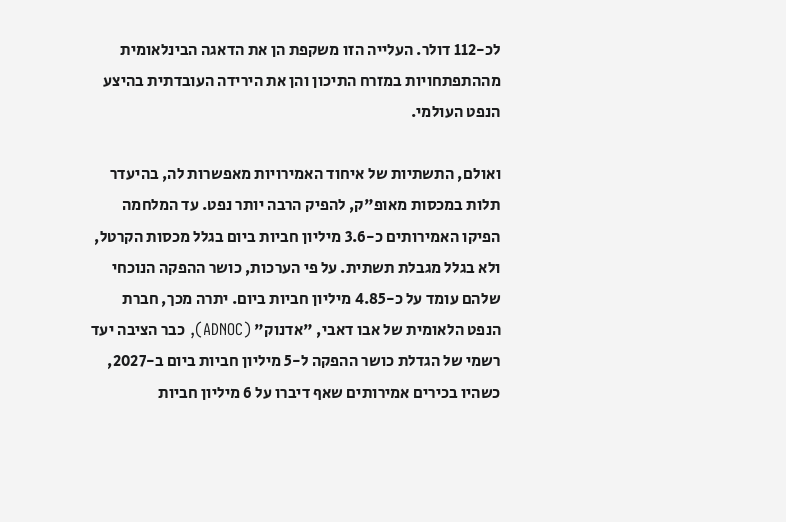לכ-112 דולר. העלייה הזו משקפת הן את הדאגה הבינלאומית מההתפתחויות במזרח התיכון והן את הירידה העובדתית בהיצע הנפט העולמי.

ואולם, התשתיות של איחוד האמירויות מאפשרות לה, בהיעדר תלות במכסות מאופ"ק, להפיק הרבה יותר נפט. עד המלחמה הפיקו האמירותים כ-3.6 מיליון חביות ביום בגלל מכסות הקרטל, ולא בגלל מגבלת תשתית. על פי הערכות, כושר ההפקה הנוכחי שלהם עומד על כ-4.85 מיליון חביות ביום. יתרה מכך, חברת הנפט הלאומית של אבו דאבי, "אדנוק" (ADNOC), כבר הציבה יעד רשמי של הגדלת כושר ההפקה ל-5 מיליון חביות ביום ב-2027, כשהיו בכירים אמירותים שאף דיברו על 6 מיליון חביות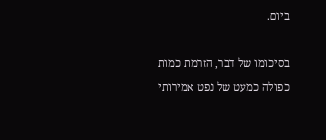ביום.

בסיכומו של דבר, הזרמת כמות כפולה כמעט של נפט אמירותי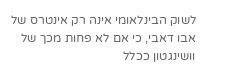לשוק הבינלאומי אינה רק אינטרס של אבו דאבי, כי אם לא פחות מכך של וושינגטון ככלל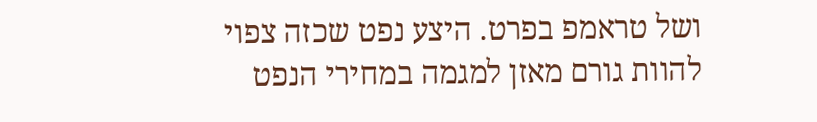ושל טראמפ בפרט. היצע נפט שכזה צפוי להוות גורם מאזן למגמה במחירי הנפט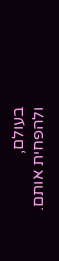בעולם, ולהפחית אותם.